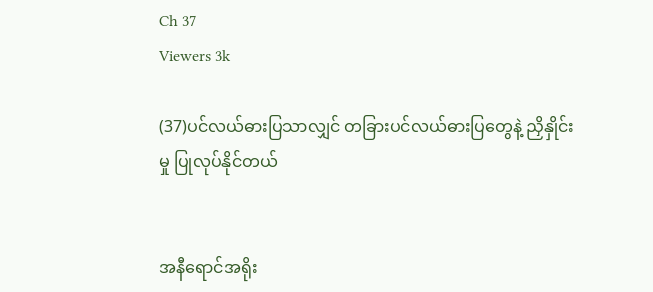Ch 37
Viewers 3k

(37)ပင်လယ်ဓားပြသာလျှင် တခြားပင်လယ်ဓားပြတွေနဲ့ ညှိနှိုင်းမှု ပြုလုပ်နိုင်တယ်


အနီရောင်အရိုး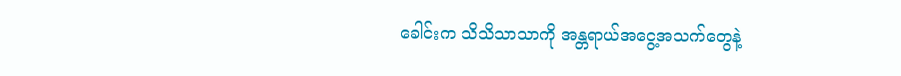ခေါင်းက သိသိသာသာကို အန္တရာယ်အငွေ့အသက်တွေနဲ့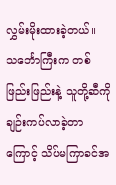လွှမ်းမိုးထားခဲ့တယ်။ သင်္ဘောကြီးက တစ်ဖြည်းဖြည်းနဲ့ သူတို့ဆီကို ချဉ်းကပ်လာခဲ့တာကြောင့် သိပ်မကြာခင်အ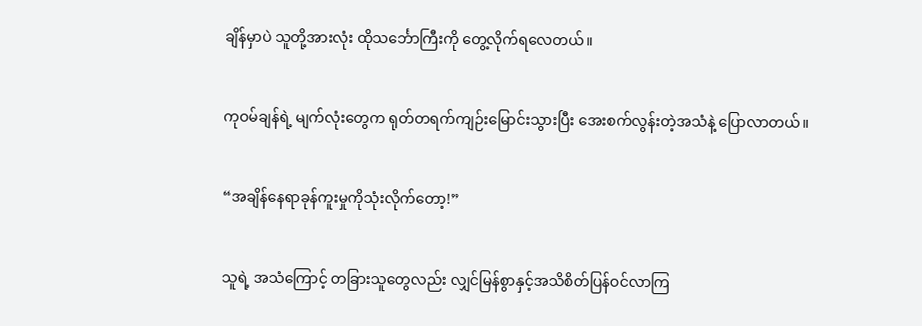ချိန်မှာပဲ သူတို့အားလုံး ထိုသင်္ဘောကြီးကို တွေ့လိုက်ရလေတယ်။


ကုဝမ်ချန်ရဲ့ မျက်လုံးတွေက ရုတ်တရက်ကျဉ်းမြောင်းသွားပြီး အေးစက်လွန်းတဲ့အသံနဲ့ ပြောလာတယ်။


“အချိန်နေရာခုန်ကူးမှုကိုသုံးလိုက်တော့!”


သူရဲ့ အသံကြောင့် တခြားသူတွေလည်း လျှင်မြန်စွာနှင့်အသိစိတ်ပြန်ဝင်လာကြ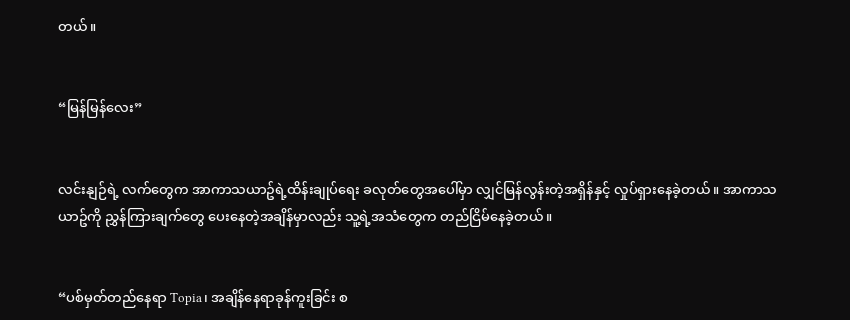တယ်။


“မြန်မြန်လေး”


လင်းနျဉ်ရဲ့ လက်တွေက အာကာသယာဥ်ရဲ့ထိန်းချုပ်ရေး ခလုတ်တွေအပေါ်မှာ လျှင်မြန်လွန်းတဲ့အရှိန်နှင့် လှုပ်ရှားနေခဲ့တယ်။ အာကာသယာဥ်ကို ညွှန်ကြားချက်တွေ ပေးနေတဲ့အချိန်မှာလည်း သူ့ရဲ့အသံတွေက တည်ငြိမ်နေခဲ့တယ်။


“ပစ်မှတ်တည်နေရာ Topia၊ အချိန်နေရာခုန်ကူးခြင်း စ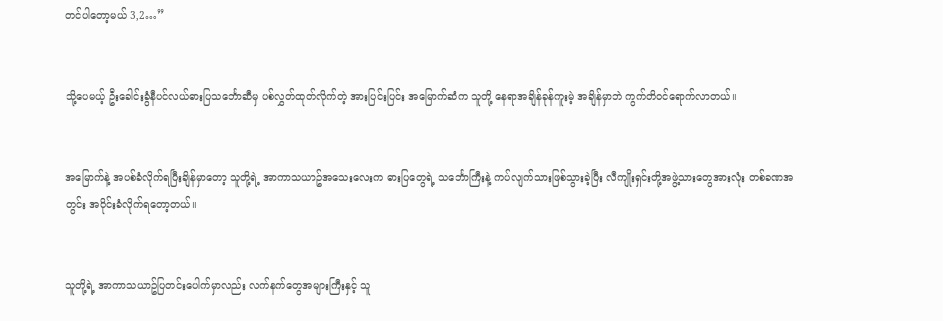တင်ပါတော့မယ် 3,2…”


သို့ပေမယ့် ဦးခေါင်းခွံနီပင်လယ်ဓားပြသင်္ဘောဆီမှ ပစ်လွှတ်ထုတ်လိုက်တဲ့ အားပြင်းပြင်း အမြောက်ဆံက သူတို့ နေရာအချိန်ခုန်ကူးမဲ့ အချိန်မှာဘဲ ကွက်တိဝင်ရောက်လာတယ်။


အမြောက်နဲ့ အပစ်ခံလိုက်ရပြီးချိန်မှာတော့ သူတို့ရဲ့ အာကာသယာဥ်အသေးလေးက ဓားပြတွေရဲ့ သင်္ဘောကြီးနဲ့ ကပ်လျက်သားဖြစ်သွားခဲ့ပြီး လီကျိုးရှင်းတို့အဖွဲ့သားတွေအားလုံး တစ်ခဏအတွင်း အဝိုင်းခံလိုက်ရတော့တယ်။


သူတို့ရဲ့ အာကာသယာဥ်ပြတင်းပေါက်မှာလည်း လက်နက်တွေအများကြီးနှင့် သူ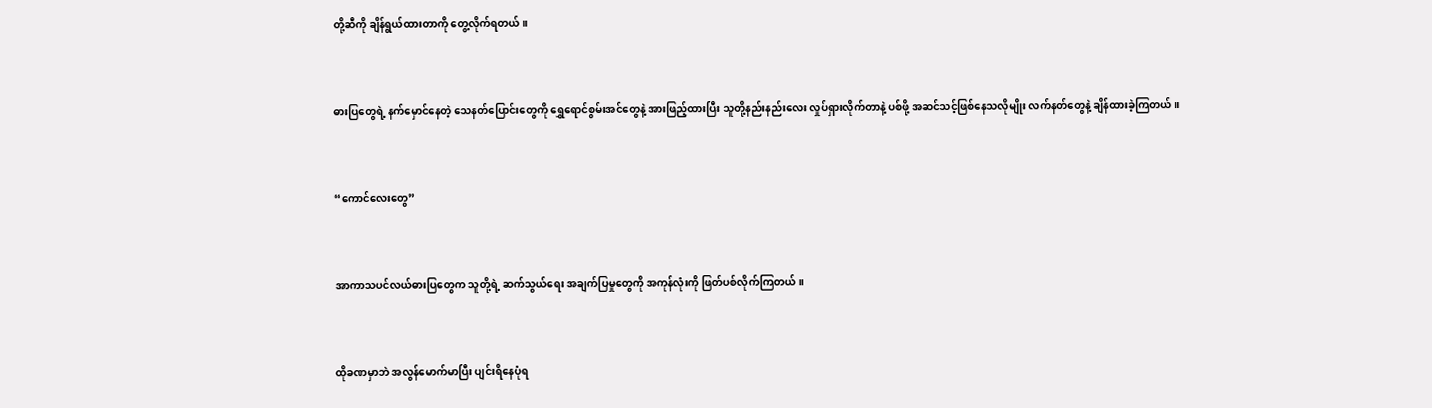တို့ဆီကို ချိန်ရွယ်ထားတာကို တွေ့လိုက်ရတယ်။


ဓားပြတွေရဲ့ နက်မှောင်နေတဲ့ သေနတ်ပြောင်းတွေကို ရွှေရောင်စွမ်းအင်တွေနဲ့ အားဖြည့်ထားပြီး သူတို့နည်းနည်းလေး လှုပ်ရှားလိုက်တာနဲ့ ပစ်ဖို့ အဆင်သင့်ဖြစ်နေသလိုမျိုး လက်နတ်တွေနဲ့ ချိန်ထားခဲ့ကြတယ်။


“ကောင်လေးတွေ”


အာကာသပင်လယ်ဓားပြတွေက သူတို့ရဲ့ ဆက်သွယ်ရေး အချက်ပြမှုတွေကို အကုန်လုံးကို ဖြတ်ပစ်လိုက်ကြတယ်။


ထိုခဏမှာဘဲ အလွန်မောက်မာပြီး ပျင်းရိနေပုံရ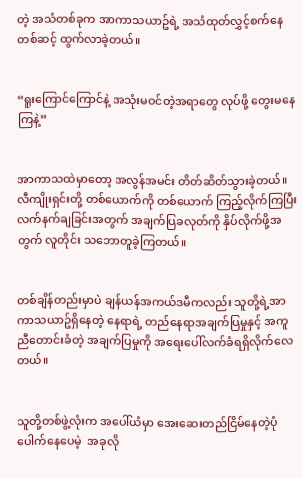တဲ့ အသံတစ်ခုက အာကာသယာဥ်ရဲ့ အသံထုတ်လွှင့်စက်နေတစ်ဆင့် ထွက်လာခဲ့တယ်။


“ရူးကြောင်ကြောင်နဲ့ အသုံးမဝင်တဲ့အရာတွေ လုပ်ဖို့ တွေးမနေကြနဲ့”


အာကာသထဲမှာတော့ အလွန်အမင်း တိတ်ဆိတ်သွားခဲ့တယ်။ လီကျိုးရှင်းတို့ တစ်ယောက်ကို တစ်ယောက် ကြည့်လိုက်ကြပြီး လက်နက်ချခြင်းအတွက် အချက်ပြခလုတ်ကို နှိပ်လိုက်ဖို့အတွက် လူတိုင်း သဘောတူခဲ့ကြတယ်။


တစ်ချိန်တည်းမှာပဲ ချန်ယန်အကယ်ဒမီကလည်း သူတို့ရဲ့အာကာသယာဥ်ရှိနေတဲ့ နေရာရဲ့ တည်နေရာအချက်ပြမှုနှင့် အကူညီတောင်းခံတဲ့ အချက်ပြမှုကို အရေးပေါ်လက်ခံရရှိလိုက်လေတယ်။


သူတို့တစ်ဖွဲ့လုံးက အပေါ်ယံမှာ အေးဆေးတည်ငြိမ်နေတဲ့ပုံပေါက်နေပေမဲ့  အခုလို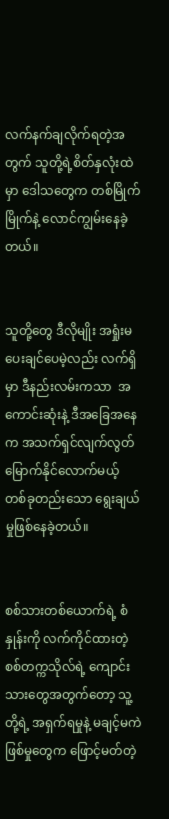လက်နက်ချလိုက်ရတဲ့အတွက် သူတို့ရဲ့စိတ်နှလုံးထဲမှာ ဒေါသတွေက တစ်မြိုက်မြိုက်နဲ့ လောင်ကျွမ်းနေခဲ့တယ်။


သူတို့တွေ ဒီလိုမျိုး အရှုံးမပေးချင်ပေမဲ့လည်း လက်ရှိမှာ ဒီနည်းလမ်းကသာ  အကောင်းဆုံးနဲ့ ဒီအခြေအနေက အသက်ရှင်လျက်လွတ်မြောက်နိုင်လောက်မယ့် တစ်ခုတည်းသော ရွေးချယ်မှုဖြစ်နေခဲ့တယ်။


စစ်သားတစ်ယောက်ရဲ့ စံနှုန်းကို လက်ကိုင်ထားတဲ့ စစ်တက္ကသိုလ်ရဲ့ ကျောင်းသားတွေအတွက်တော့ သူ့တို့ရဲ့ အရှက်ရမှုနဲ့ မချင့်မကဲဖြစ်မှုတွေက ဖြောင့်မတ်တဲ့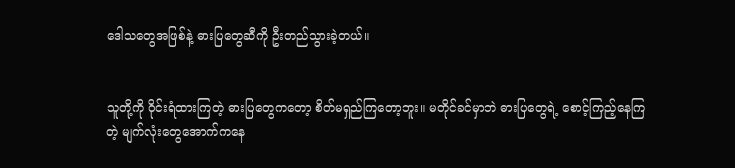ဒေါသတွေအဖြစ်နဲ့ ဓားပြတွေဆီကို ဦးတည်သွားခဲ့တယ်။


သူတို့ကို ဝိုင်းရံထားကြတဲ့ ဓားပြတွေကတော့ စိတ်မရှည်ကြတော့ဘူး။ မတိုင်ခင်မှာဘဲ ဓားပြတွေရဲ့ စောင့်ကြည့်နေကြတဲ့ မျက်လုံးတွေအောက်ကနေ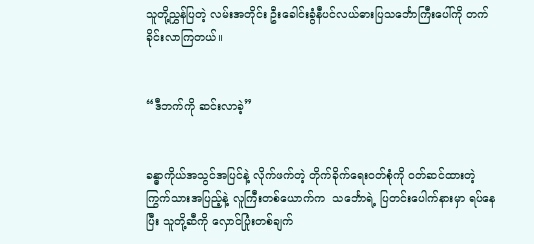သူတို့ညွှန်ပြတဲ့ လမ်းအတိုင်း ဦးခေါင်းခွံနီပင်လယ်ဓားပြသင်္ဘောကြီးပေါ်ကို တက်ခိုင်းလာကြတယ်။


“ဒီဘက်ကို ဆင်းလာခဲ့”


ခန္ဓာကိုယ်အသွင်အပြင်နဲ့ လိုက်ဖက်တဲ့ တိုက်ခိုက်ရေးဝတ်စုံကို ဝတ်ဆင်ထားတဲ့ ကြွက်သားအပြည့်နဲ့ လူကြီးတစ်ယောက်က  သင်္ဘောရဲ့ ပြတင်းပေါက်နားမှာ ရပ်နေပြီး သူတို့ဆီကို လှောင်ပြုံးတစ်ချက်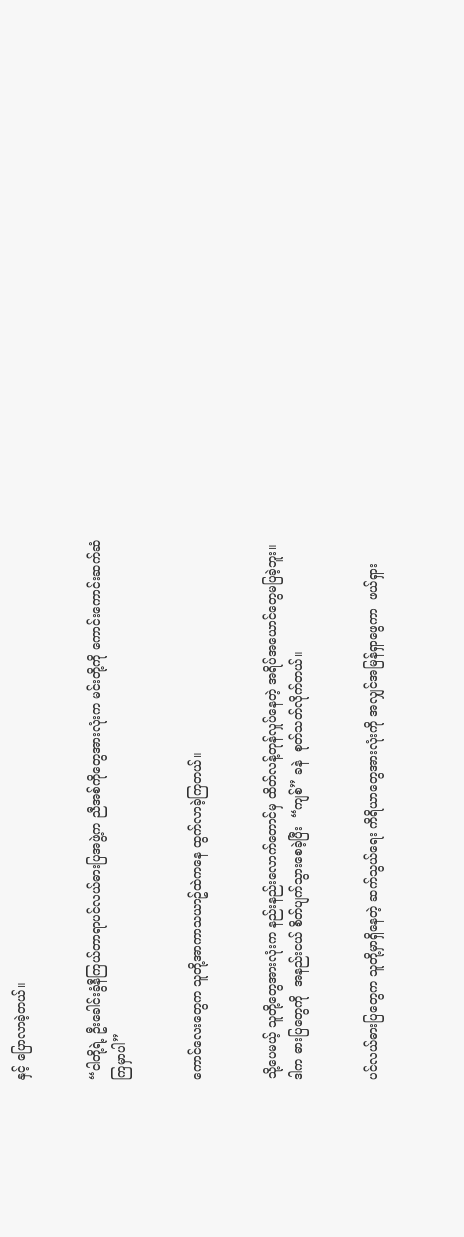နှင့် ပြောလာခဲ့တယ်။


“ငါတို့ရဲ့ ဦးခေါင်းခွံနီကြယ်တာရာပင်လယ်ဓားပြအဖွဲ့က ညီအစ်ကိုတွေအားလုံးက မင်းတို့ကို ကောင်းကောင်းဆက်ဆံကြမှာပါ”


ကောင်လေးတွေက သူတို့အာကာသယာဥ်ထဲကနေ ထွက်လာခဲ့ကြတယ်။


သို့ပေမယ့် သူတို့တွေအားလုံးက နည်းနည်းလောက်တောင်မှ ထိတ်လန့်တုန်လှုပ်နေတဲ့ အရိပ်အယောင်တွေမပြခဲ့ဘူး။ ဒါက ဓားပြတွေကို  အနည်းငယ် စိတ်ပျက်သွားစေခဲ့ပြီး  “ကျစ်” ခနဲ  စုတ်သတ်လိုက်တယ်။


ပင်လယ်ဓားပြတွေက သူတို့မှာရှိနေတဲ့ ဆက်သွယ်ရေး ကိရိယာတွေအားလုံးကို အလျှင်အမြန်ရှာဖွေကာ  ဖယ်ရှား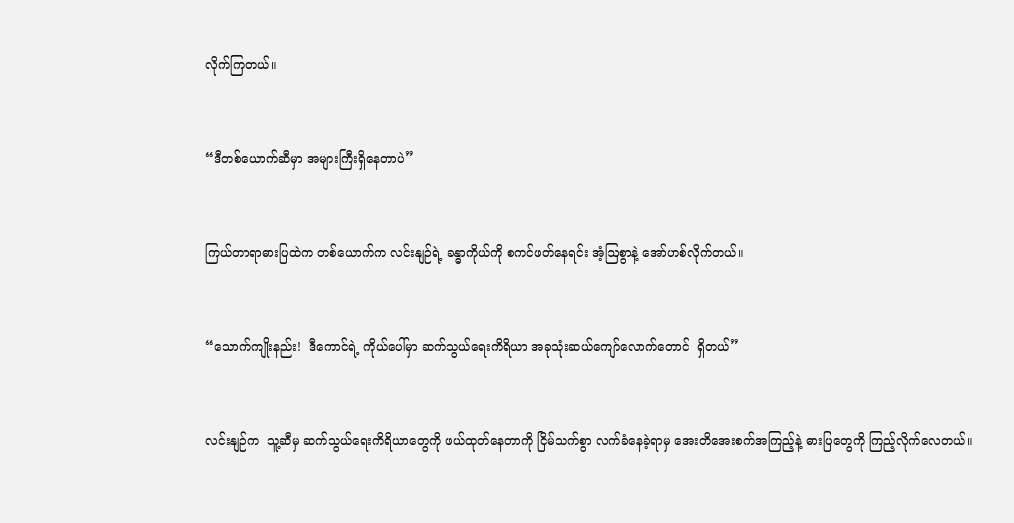လိုက်ကြတယ်။


“ဒီတစ်ယောက်ဆီမှာ အများကြီးရှိနေတာပဲ”


ကြယ်တာရာဓားပြထဲက တစ်ယောက်က လင်းနျဉ်ရဲ့ ခန္ဓာကိုယ်ကို စကင်ဖတ်နေရင်း အံ့ဩစွာနဲ့ အော်ဟစ်လိုက်တယ်။


“သောက်ကျိုးနည်း!  ဒီကောင်ရဲ့ ကိုယ်ပေါ်မှာ ဆက်သွယ်ရေးကိရိယာ အခုသုံးဆယ်ကျော်လောက်တောင်  ရှိတယ်”


လင်းနျဉ်က  သူ့ဆီမှ ဆက်သွယ်ရေးကိရိယာတွေကို ဖယ်ထုတ်နေတာကို ငြိမ်သက်စွာ လက်ခံနေခဲ့ရာမှ အေးတိအေးစက်အကြည့်နဲ့ ဓားပြတွေကို ကြည့်လိုက်လေတယ်။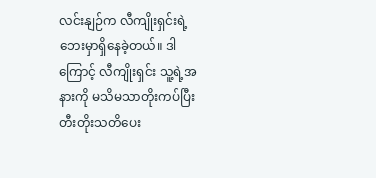လင်းနျဉ်က လီကျိုးရှင်းရဲ့ ဘေးမှာရှိနေခဲ့တယ်။ ဒါကြောင့် လီကျိုးရှင်း သူ့ရဲ့အနားကို မသိမသာတိုးကပ်ပြီး တီးတိုးသတိပေး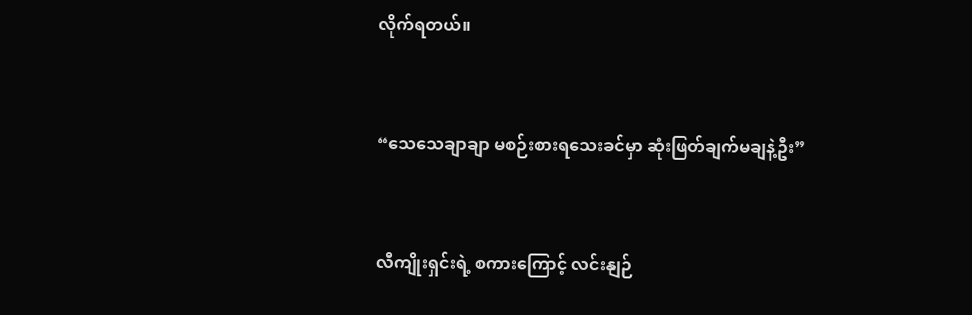လိုက်ရတယ်။


“သေသေချာချာ မစဉ်းစားရသေးခင်မှာ ဆုံးဖြတ်ချက်မချနဲ့ဦး”


လီကျိုးရှင်းရဲ့ စကားကြောင့် လင်းနျဉ်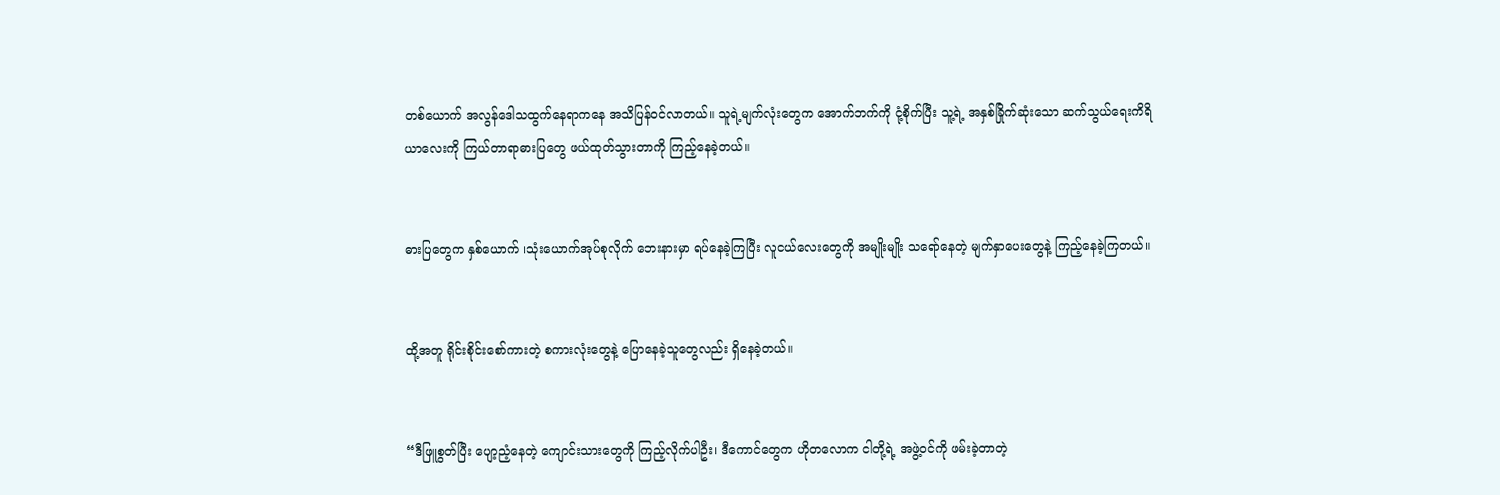တစ်ယောက် အလွန်ဒေါသထွက်နေရာကနေ အသိပြန်ဝင်လာတယ်။ သူရဲ့မျက်လုံးတွေက အောက်ဘက်ကို ငုံ့စိုက်ပြီး သူ့ရဲ့ အနှစ်ခြိုက်ဆုံးသော ဆက်သွယ်ရေးကိရိယာလေးကို ကြယ်တာရာဓားပြတွေ ဖယ်ထုတ်သွားတာကို ကြည့်နေခဲ့တယ်။


ဓားပြတွေက နှစ်ယောက် ၊သုံးယောက်အုပ်စုလိုက် ဘေးနားမှာ ရပ်နေခဲ့ကြပြီး လူငယ်လေးတွေကို အမျိုးမျိုး သရော်နေတဲ့ မျက်နှာပေးတွေနဲ့ ကြည့်နေခဲ့ကြတယ်။


ထို့အတူ ရိုင်းစိုင်းစော်ကားတဲ့ စကားလုံးတွေနဲ့ ပြောနေခဲ့သူတွေလည်း ရှိနေခဲ့တယ်။


“ဒီဖြူစွတ်ပြီး ပျော့ညံ့နေတဲ့ ကျောင်းသားတွေကို ကြည့်လိုက်ပါဦး၊ ဒီကောင်တွေက ဟိုတလောက ငါတို့ရဲ့ အဖွဲ့ဝင်ကို ဖမ်းခဲ့တာတဲ့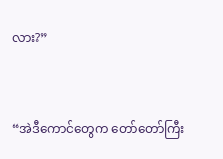လား?”


“အဲဒီကောင်တွေက တော်တော်ကြီး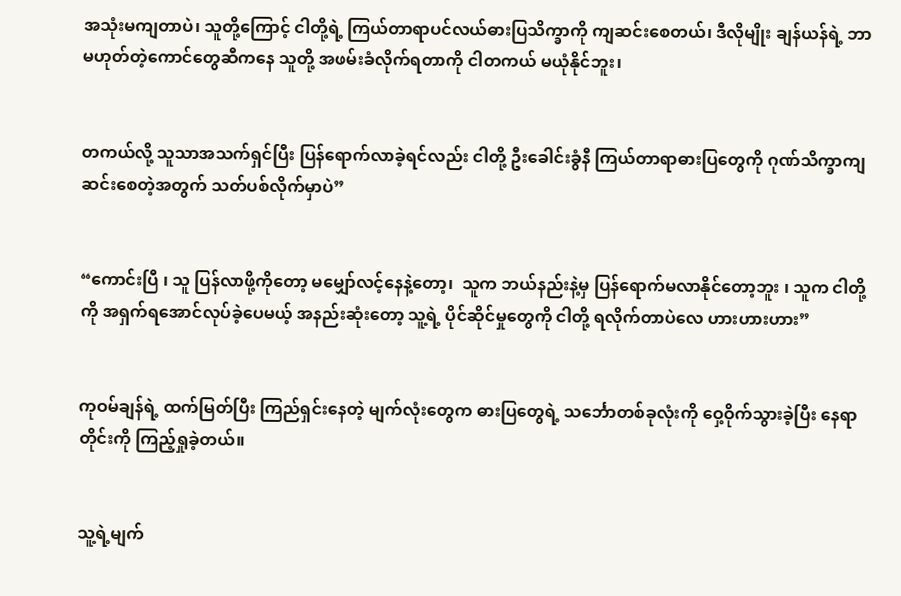အသုံးမကျတာပဲ၊ သူတို့ကြောင့် ငါတို့ရဲ့ ကြယ်တာရာပင်လယ်ဓားပြသိက္ခာကို ကျဆင်းစေတယ်၊ ဒီလိုမျိုး ချန်ယန်ရဲ့ ဘာမဟုတ်တဲ့ကောင်တွေဆီကနေ သူတို့ အဖမ်းခံလိုက်ရတာကို ငါတကယ် မယုံနိုင်ဘူး၊


တကယ်လို့ သူသာအသက်ရှင်ပြီး ပြန်ရောက်လာခဲ့ရင်လည်း ငါတို့ ဦးခေါင်းခွံနီ ကြယ်တာရာဓားပြတွေကို ဂုဏ်သိက္ခာကျဆင်းစေတဲ့အတွက် သတ်ပစ်လိုက်မှာပဲ”


“ကောင်းပြီ ၊ သူ ပြန်လာဖို့ကိုတော့ မမျှော်လင့်နေနဲ့တော့၊  သူက ဘယ်နည်းနဲ့မှ ပြန်ရောက်မလာနိုင်တော့ဘူး ၊ သူက ငါတို့ကို အရှက်ရအောင်လုပ်ခဲ့ပေမယ့် အနည်းဆုံးတော့ သူ့ရဲ့ ပိုင်ဆိုင်မှုတွေကို ငါတို့ ရလိုက်တာပဲလေ ဟားဟားဟား”


ကုဝမ်ချန်ရဲ့ ထက်မြတ်ပြီး ကြည်ရှင်းနေတဲ့ မျက်လုံးတွေက ဓားပြတွေရဲ့ သင်္ဘောတစ်ခုလုံးကို ဝှေ့ဝိုက်သွားခဲ့ပြီး နေရာတိုင်းကို ကြည့်ရှုခဲ့တယ်။


သူ့ရဲ့မျက်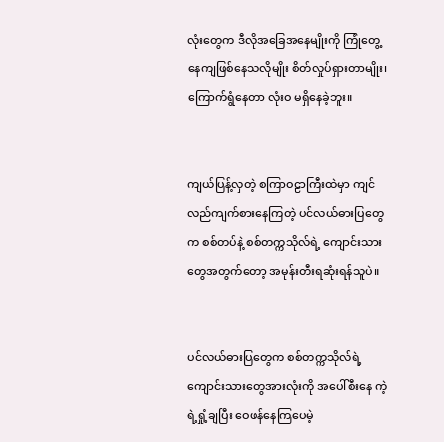လုံးတွေက ဒီလိုအခြေအနေမျိုးကို ကြုံတွေ့နေကျဖြစ်နေသလိုမျိုး စိတ်လှုပ်ရှားတာမျိုး၊  ကြောက်ရွံနေတာ လုံးဝ မရှိနေခဲ့ဘူး။


ကျယ်ပြန့်လှတဲ့ စကြာဝဠာကြီးထဲမှာ ကျင်လည်ကျက်စားနေကြတဲ့ ပင်လယ်ဓားပြတွေက စစ်တပ်နဲ့ စစ်တက္ကသိုလ်ရဲ့ ကျောင်းသားတွေအတွက်တော့ အမုန်းတီးရဆုံးရန်သူပဲ။


ပင်လယ်ဓားပြတွေက စစ်တက္ကသိုလ်ရဲ့ ကျောင်းသားတွေအားလုံးကို အပေါ်စီးနေ ကဲ့ရဲ့ရှုံ့ချပြီး ဝေဖန်နေကြပေမဲ့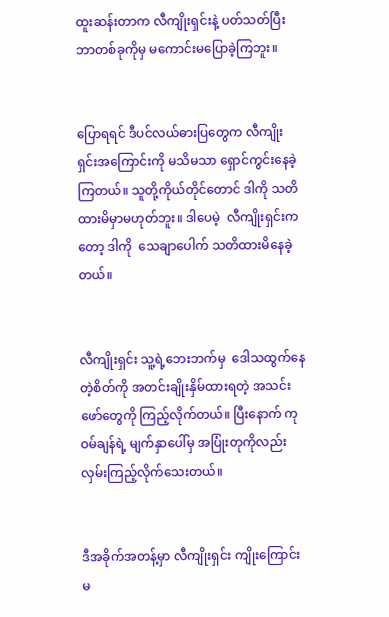ထူးဆန်းတာက လီကျိုးရှင်းနဲ့ ပတ်သတ်ပြီး ဘာတစ်ခုကိုမှ မကောင်းမပြောခဲ့ကြဘူး။


ပြောရရင် ဒီပင်လယ်ဓားပြတွေက လီကျိုးရှင်းအကြောင်းကို မသိမသာ ရှောင်ကွင်းနေခဲ့ကြတယ်။ သူတို့ကိုယ်တိုင်တောင် ဒါကို သတိထားမိမှာမဟုတ်ဘူး။ ဒါပေမဲ့  လီကျိုးရှင်းကတော့ ဒါကို  သေချာပေါက် သတိထားမိနေခဲ့တယ်။


လီကျိုးရှင်း သူ့ရဲ့ဘေးဘက်မှ  ဒေါသထွက်နေတဲ့စိတ်ကို အတင်းချိုးနှိမ်ထားရတဲ့ အသင်းဖော်တွေကို ကြည့်လိုက်တယ်။ ပြီးနောက် ကုဝမ်ချန်ရဲ့ မျက်နှာပေါ်မှ အပြုံးတုကိုလည်း လှမ်းကြည့်လိုက်သေးတယ်။


ဒီအခိုက်အတန့်မှာ လီကျိုးရှင်း ကျိုးကြောင်းမ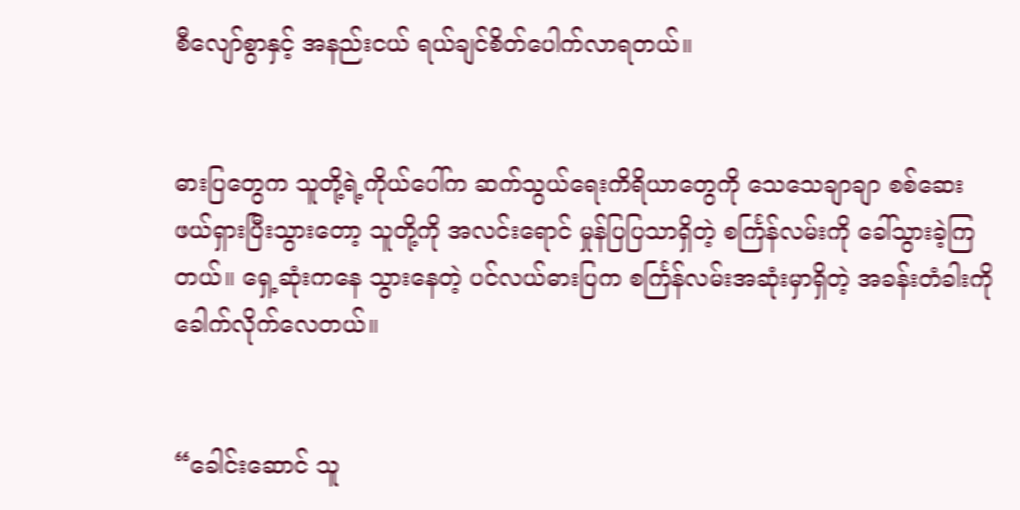စီလျော်စွာနှင့် အနည်းငယ် ရယ်ချင်စိတ်ပေါက်လာရတယ်။


ဓားပြတွေက သူတို့ရဲ့ကိုယ်ပေါ်က ဆက်သွယ်ရေးကိရိယာတွေကို သေသေချာချာ စစ်ဆေးဖယ်ရှားပြီးသွားတော့ သူတို့ကို အလင်းရောင် မှုန်ပြပြသာရှိတဲ့ စင်္ကြန်လမ်းကို ခေါ်သွားခဲ့ကြတယ်။ ရှေ့ဆုံးကနေ သွားနေတဲ့ ပင်လယ်ဓားပြက စင်္ကြန်လမ်းအဆုံးမှာရှိတဲ့ အခန်းတံခါးကို ခေါက်လိုက်လေတယ်။


“ခေါင်းဆောင် သူ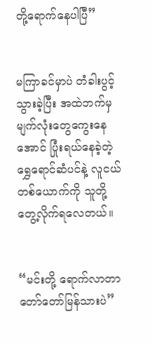တို့ရောက်နေပါပြီ”


မကြာခင်မှာပဲ တံခါးပွင့်သွားခဲ့ပြီး အထဲဘက်မှ မျက်လုံးတွေကွေးနေအောင် ပြုံးရယ်နေခဲ့တဲ့ ရွှေရောင်ဆံပင်နဲ့ လူငယ်တစ်ယောက်ကို သူတို့တွေ့လိုက်ရလေတယ်။


“မင်းတို့ ရောက်လာတာ တော်တော်မြန်သားပဲ”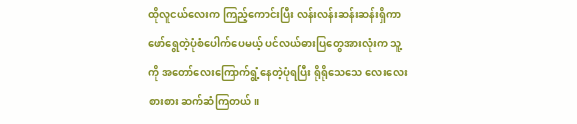ထိုလူငယ်လေးက ကြည့်ကောင်းပြီး လန်းလန်းဆန်းဆန်းရှိကာ ဖော်ရွေတဲ့ပုံစံပေါက်ပေမယ့် ပင်လယ်ဓားပြတွေအားလုံးက သူ့ကို အတော်လေးကြောက်ရွံ့နေတဲ့ပုံရပြီး ရိုရိုသေသေ လေးလေးစားစား ဆက်ဆံကြတယ်။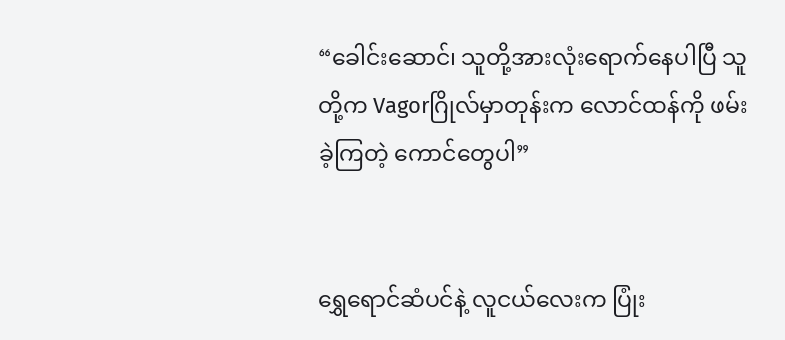“ခေါင်းဆောင်၊ သူတို့အားလုံးရောက်နေပါပြီ သူတို့က Vagorဂြိုလ်မှာတုန်းက လောင်ထန်ကို ဖမ်းခဲ့ကြတဲ့ ကောင်တွေပါ”


ရွှေရောင်ဆံပင်နဲ့ လူငယ်လေးက ပြုံး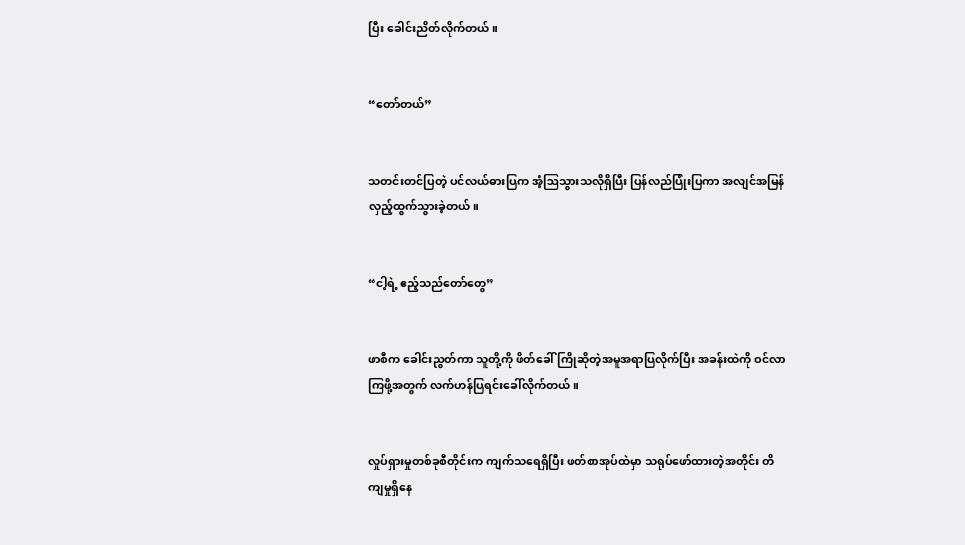ပြီး ခေါင်းညိတ်လိုက်တယ်။


“တော်တယ်”


သတင်းတင်ပြတဲ့ ပင်လယ်ဓားပြက အံ့ဩသွားသလိုရှိပြီး ပြန်လည်ပြုံးပြကာ အလျင်အမြန် လှည့်ထွက်သွားခဲ့တယ်။


“ငါ့ရဲ့ ဧည့်သည်တော်တွေ”


ဖာစီက ခေါင်းညွတ်ကာ သူတို့ကို ဖိတ်ခေါ်ကြိုဆိုတဲ့အမူအရာပြလိုက်ပြီး အခန်းထဲကို ဝင်လာကြဖို့အတွက် လက်ဟန်ပြရင်းခေါ်လိုက်တယ်။


လှုပ်ရှားမှုတစ်ခုစီတိုင်းက ကျက်သရေရှိပြီး ဖတ်စာအုပ်ထဲမှာ သရုပ်ဖော်ထားတဲ့အတိုင်း တိကျမှုရှိနေ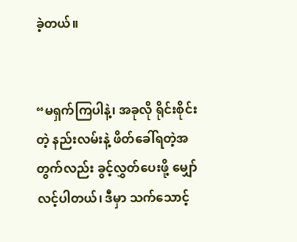ခဲ့တယ်။


“မရှက်ကြပါနဲ့၊ အခုလို ရိုင်းစိုင်းတဲ့ နည်းလမ်းနဲ့ ဖိတ်ခေါ်ရတဲ့အတွက်လည်း ခွင့်လွှတ်ပေးဖို့ မျှော်လင့်ပါတယ်၊ ဒီမှာ သက်သောင့်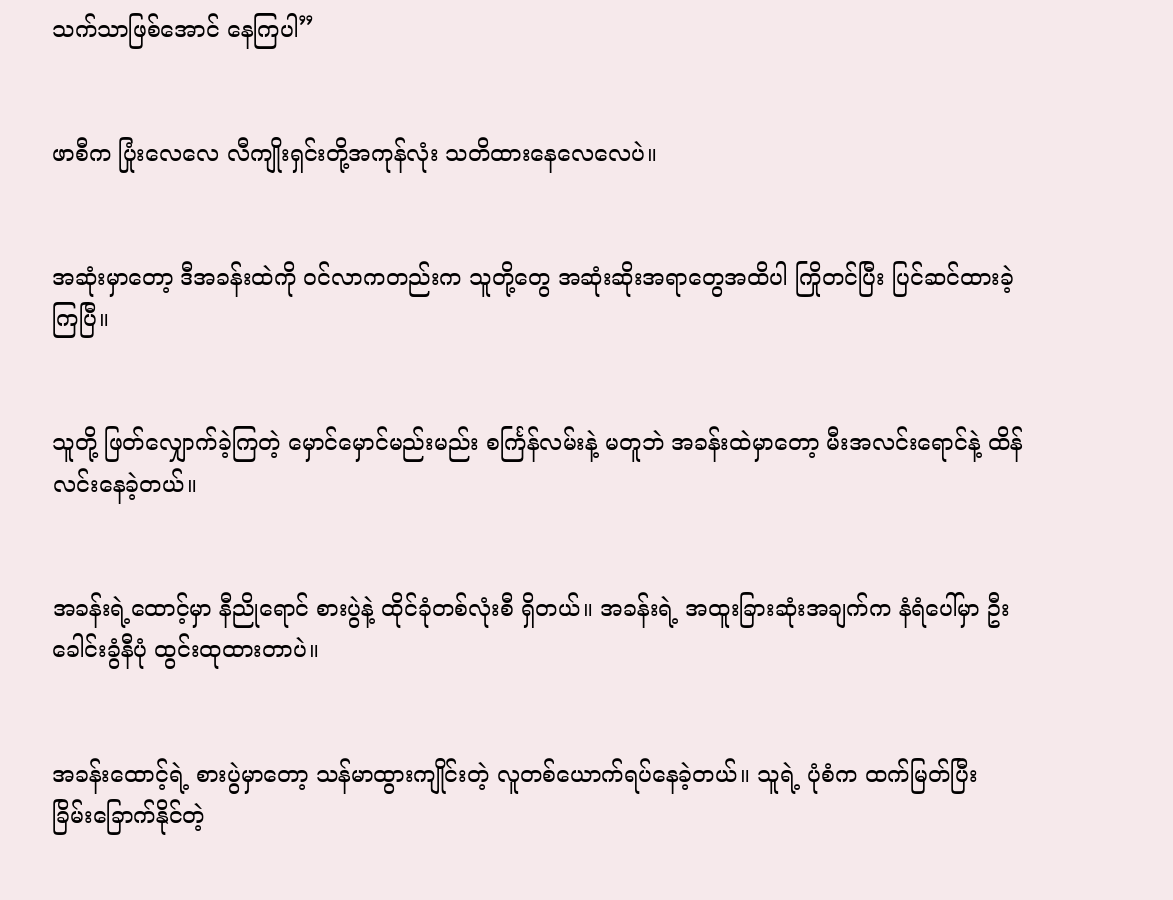သက်သာဖြစ်အောင် နေကြပါ”


ဖာစီက ပြုံးလေလေ လီကျိုးရှင်းတို့အကုန်လုံး သတိထားနေလေလေပဲ။


အဆုံးမှာတော့ ဒီအခန်းထဲကို ဝင်လာကတည်းက သူတို့တွေ အဆုံးဆိုးအရာတွေအထိပါ ကြိုတင်ပြီး ပြင်ဆင်ထားခဲ့ကြပြီ။


သူတို့ ဖြတ်လျှောက်ခဲ့ကြတဲ့ မှောင်မှောင်မည်းမည်း စင်္ကြန်လမ်းနဲ့ မတူဘဲ အခန်းထဲမှာတော့ မီးအလင်းရောင်နဲ့ ထိန်လင်းနေခဲ့တယ်။


အခန်းရဲ့ထောင့်မှာ နီညိုရောင် စားပွဲနဲ့ ထိုင်ခုံတစ်လုံးစီ ရှိတယ်။ အခန်းရဲ့ အထူးခြားဆုံးအချက်က နံရံပေါ်မှာ ဦးခေါင်းခွံနီပုံ ထွင်းထုထားတာပဲ။


အခန်းထောင့်ရဲ့ စားပွဲမှာတော့ သန်မာထွားကျိုင်းတဲ့ လူတစ်ယောက်ရပ်နေခဲ့တယ်။ သူရဲ့ ပုံစံက ထက်မြတ်ပြီး ခြိမ်းခြောက်နိုင်တဲ့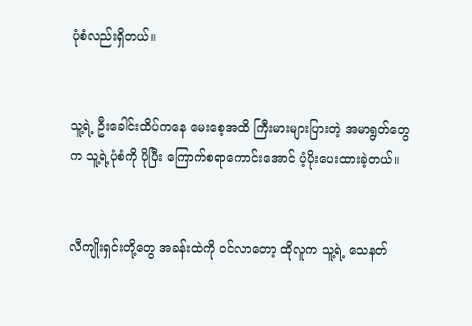ပုံစံလည်းရှိတယ်။


သူ့ရဲ့ ဦးခေါင်းထိပ်ကနေ မေးစေ့အထိ ကြီးမားများပြားတဲ့ အမာရွတ်တွေက သူ့ရဲ့ပုံစံကို ပိုပြီး ကြောက်စရာကောင်းအောင် ပံ့ပိုးပေးထားခဲ့တယ်။


လီကျိုးရှင်းတို့တွေ အခန်းထဲကို ဝင်လာတော့ ထိုလူက သူ့ရဲ့ သေနတ်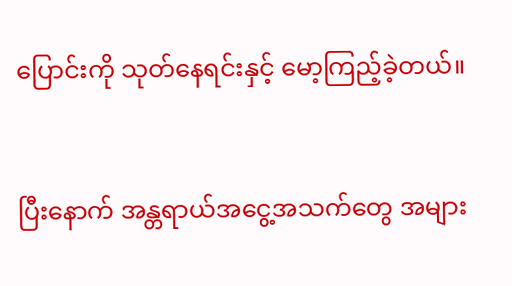ပြောင်းကို သုတ်နေရင်းနှင့် မော့ကြည့်ခဲ့တယ်။


ပြီးနောက် အန္တရာယ်အငွေ့အသက်တွေ အများ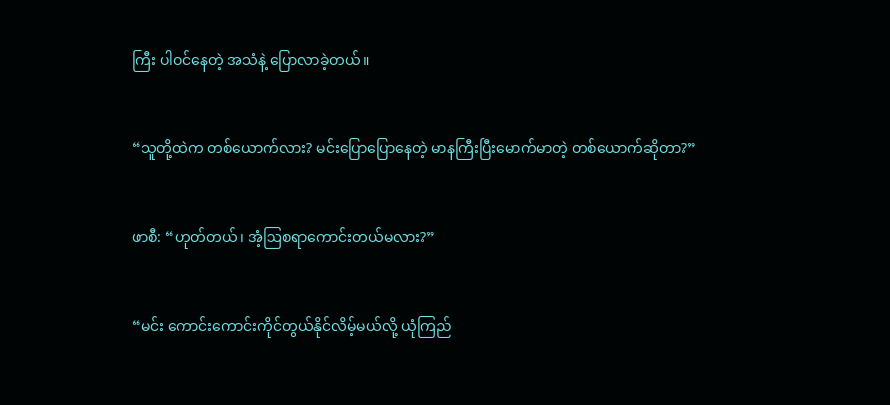ကြီး ပါဝင်နေတဲ့ အသံနဲ့ ပြောလာခဲ့တယ်။


“သူတို့ထဲက တစ်ယောက်လား? မင်းပြောပြောနေတဲ့ မာနကြီးပြီးမောက်မာတဲ့ တစ်ယောက်ဆိုတာ?”


ဖာစီ: “ဟုတ်တယ်၊ အံ့ဩစရာကောင်းတယ်မလား?”


“မင်း ကောင်းကောင်းကိုင်တွယ်နိုင်လိမ့်မယ်လို့ ယုံကြည်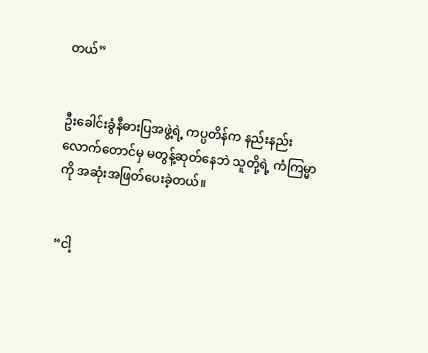တယ်”


ဦးခေါင်းခွံနီဓားပြအဖွဲ့ရဲ့ ကပ္ပတိန်က နည်းနည်းလောက်တောင်မှ မတွန့်ဆုတ်နေဘဲ သူတို့ရဲ့ ကံကြမ္မာကို အဆုံးအဖြတ်ပေးခဲ့တယ်။


“ငါ့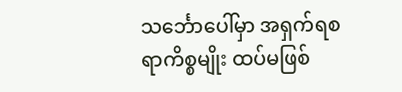သင်္ဘောပေါ်မှာ အရှက်ရစရာကိစ္စမျိုး ထပ်မဖြစ်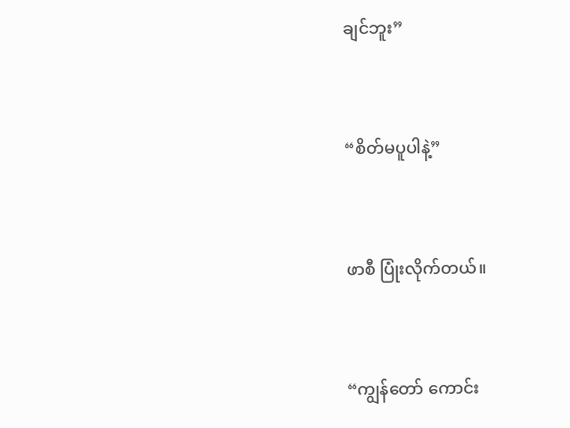ချင်ဘူး”


“စိတ်မပူပါနဲ့”


ဖာစီ ပြုံးလိုက်တယ်။


“ကျွန်တော် ကောင်း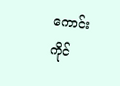ကောင်း ကိုင်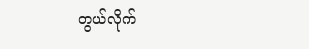တွယ်လိုက်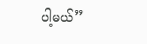ပါ့မယ်”